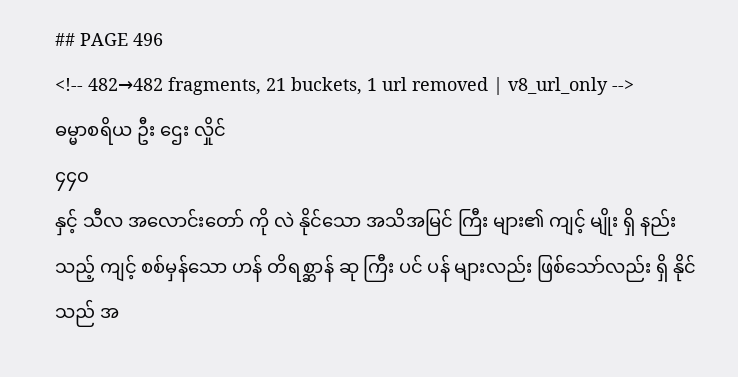## PAGE 496
<!-- 482→482 fragments, 21 buckets, 1 url removed | v8_url_only -->
ဓမ္မာစရိယ ဦး ဌေး လှိုင်
၄၄၀
နှင့် သီလ အလောင်းတော် ကို လဲ နိုင်သော အသိအမြင် ကြီး များ၏ ကျင့် မျိုး ရှိ နည်း သည့် ကျင့် စစ်မှန်သော ဟန် တိရစ္ဆာန် ဆု ကြီး ပင် ပန် များလည်း ဖြစ်သော်လည်း ရှိ နိုင်သည် အ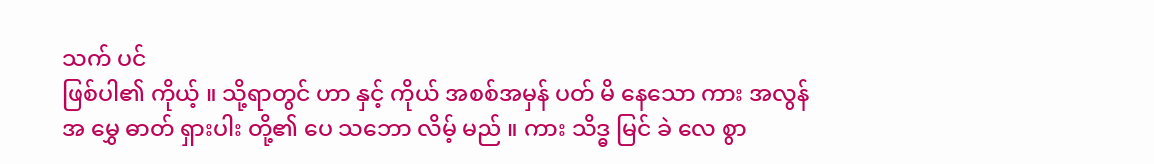သက် ပင်
ဖြစ်ပါ၏ ကိုယ့် ။ သို့ရာတွင် ဟာ နှင့် ကိုယ် အစစ်အမှန် ပတ် မိ နေသော ကား အလွန် အ မွှေ ဓာတ် ရှားပါး တို့၏ ပေ သဘော လိမ့် မည် ။ ကား သိဒ္ဓ မြင် ခဲ လေ စွာ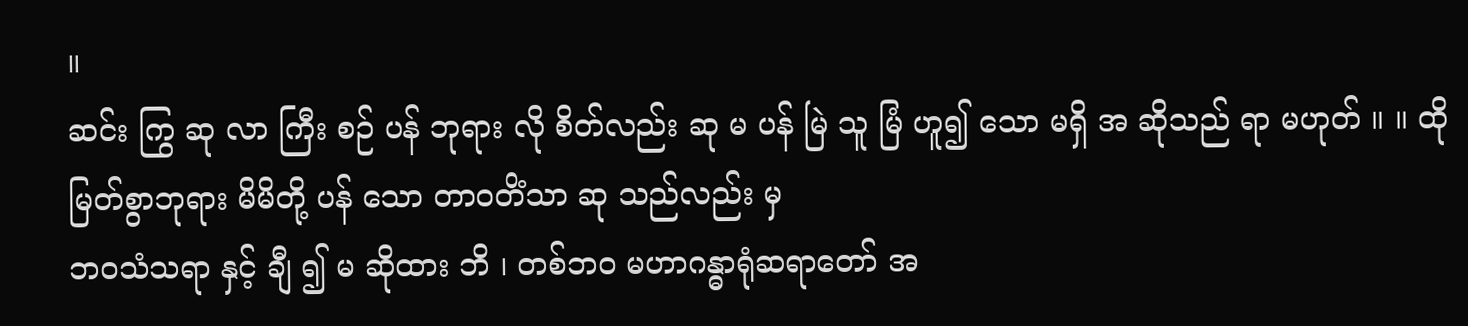။
ဆင်း ကြွ ဆု လာ ကြီး စဉ် ပန် ဘုရား လို စိတ်လည်း ဆု မ ပန် မြဲ သူ မြံ ဟူ၍ သော မရှိ အ ဆိုသည် ရာ မဟုတ် ။ ။ ထို မြတ်စွာဘုရား မိမိတို့ ပန် သော တာဝတိံသာ ဆု သည်လည်း မှ
ဘဝသံသရာ နှင့် ချီ ၍ မ ဆိုထား ဘိ ၊ တစ်ဘဝ မဟာဂန္ဓာရုံဆရာတော် အ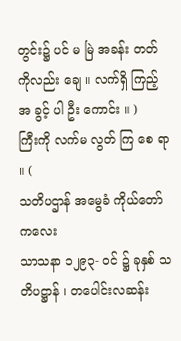တွင်း၌ ပင် မ မြဲ အခန်း တတ် ကိုလည်း ချေ ။ လက်ရှိ ကြည့် အ ခွင့် ပါ ဦး ကောင်း ။ )
ကြီးကို လက်မ လွတ် ကြ စေ ရာ ။ (
သတိပဌာန် အမွေခံ ကိုယ်တော် ကလေး
သာသနာ ၁၂၉၃- ဝင် ၌ ခုနှစ် သတိပဋ္ဌာန် ၊ တပေါင်းလဆန်း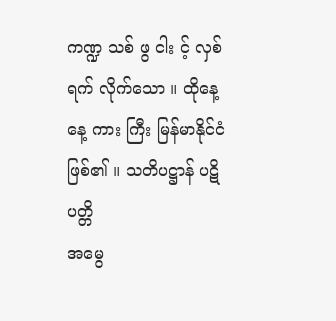ကဏ္ဍ သစ် ဖွ ငါး င့် လှစ် ရက် လိုက်သော ။ ထိုနေ့ နေ့ ကား ကြီး မြန်မာနိုင်ငံ ဖြစ်၏ ။ သတိပဋ္ဌာန် ပဋိ ပတ္တိ
အမွေ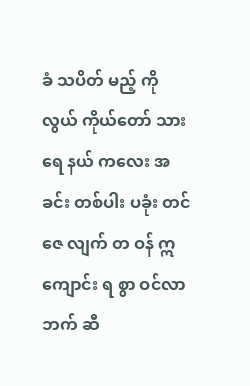ခံ သပိတ် မည့် ကို လွယ် ကိုယ်တော် သား ရေ နယ် ကလေး အ ခင်း တစ်ပါး ပခုံး တင် ဇေ လျက် တ ဝန် ဣ ကျောင်း ရ စွာ ဝင်လာ ဘက် ဆီ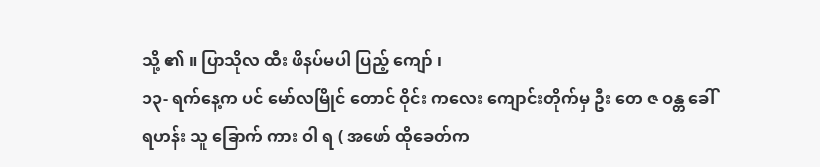သို့ ၏ ။ ပြာသိုလ ထီး ဖိနပ်မပါ ပြည့် ကျော် ၊
၁၃- ရက်နေ့က ပင် မော်လမြိုင် တောင် ဝိုင်း ကလေး ကျောင်းတိုက်မှ ဦး တေ ဇ ဝန္တ ခေါ်
ရဟန်း သူ ခြောက် ကား ဝါ ရ ( အဖော် ထိုခေတ်က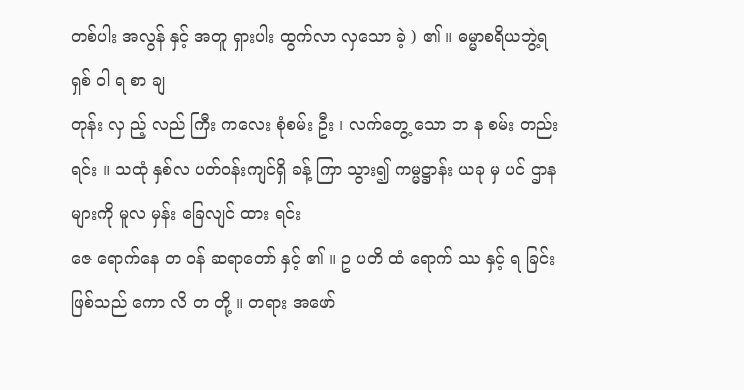တစ်ပါး အလွန် နှင့် အတူ ရှားပါး ထွက်လာ လှသော ခဲ့ ) ၏ ။ ဓမ္မာစရိယဘွဲ့ရ ရှစ် ဝါ ရ စာ ချ
တုန်း လှ ည့် လည် ကြီး ကလေး စုံစမ်း ဦး ၊ လက်တွေ့ သော ဘ န စမ်း တည်း ရင်း ။ သထုံ နှစ်လ ပတ်ဝန်းကျင်ရှိ ခန့် ကြာ သွား၍ ကမ္မဋ္ဌာန်း ယခု မှ ပင် ဌာနများကို မူလ မှန်း ခြေလျင် ထား ရင်း
ဇေ ရောက်နေ တ ဝန် ဆရာတော် နှင့် ၏ ။ ဥ ပတိ ထံ ရောက် ဿ နှင့် ရ ခြင်းဖြစ်သည် ကော လိ တ တို့ ။ တရား အဖော်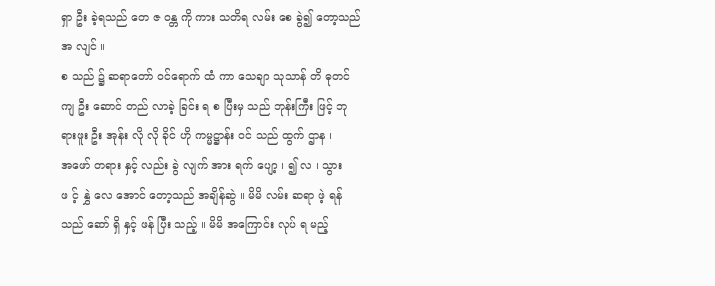ရှာ ဦး ခဲ့ရသည် တေ ဇ ဝန္တ ကို ကား သတိရ လမ်း စေ ခွဲ၍ တော့သည် အ လျင် ။
စ သည် ၌ ဆရာတော် ဝင်ရောက် ထံ ကာ သေချာ သုသာန် တိ ဓုတင် ကျ ဦး ဆောင် တည် လာခဲ့ ခြင်း ရ စ ပြီးမှ သည် ဘုန်းကြီး ဖြင့် ဘုရားဖူး ဦး အုန်း လို လို ခိုင် ဟို ကမ္မဋ္ဌာန်း ဝင် သည် ထွက် ဌာန ၊
အဖော် တရား နှင့် လည်း ခွဲ လျက် အား ရက် ပျော့ ၊ ၍ လ ၊ သွား ဖ င့် နွှဲ လေ အောင် တော့သည် အချိန်ဆွဲ ။ မိမိ လမ်း ဆရာ ဖဲ့ ရန် သည် ဆော် ရှိ နှင့် ဖန် ပြီး သည့် ။ မိမိ အကြောင်း လုပ် ရ မည့်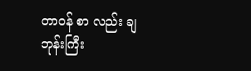တာဝန် စာ လည်း ချ ဘုန်းကြီး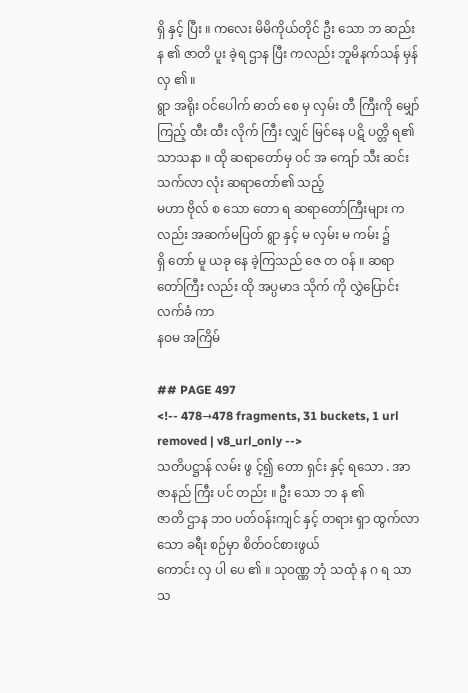ရှိ နှင့် ပြီး ။ ကလေး မိမိကိုယ်တိုင် ဦး သော ဘ ဆည်း န ၏ ဇာတိ ပူး ခဲ့ရ ဌာန ပြီး ကလည်း ဘူမိနက်သန် မှန် လှ ၏ ။
ရွာ အရိုး ဝင်ပေါက် ဓာတ် စေ မှ လှမ်း တီ ကြီးကို မျှော် ကြည့် ထီး ထီး လိုက် ကြီး လျှင် မြင်နေ ပဋိ ပတ္တိ ရ၏ သာသနာ ။ ထို ဆရာတော်မှ ဝင် အ ကျော် သီး ဆင်းသက်လာ လုံး ဆရာတော်၏ သည့်
မဟာ ဗိုလ် စ သော တော ရ ဆရာတော်ကြီးများ ကလည်း အဆက်မပြတ် ရွာ နှင့် မ လှမ်း မ ကမ်း ၌
ရှိ တော် မူ ယခု နေ ခဲ့ကြသည် ဇေ တ ဝန် ။ ဆရာတော်ကြီး လည်း ထို အပ္ပမာဒ သိုက် ကို လွှဲပြောင်း လက်ခံ ကာ
နဝမ အကြိမ်

## PAGE 497
<!-- 478→478 fragments, 31 buckets, 1 url removed | v8_url_only -->
သတိပဋ္ဌာန် လမ်း ဖွ င့်၍ တော ရှင်း နှင့် ရသော . အာဇာနည် ကြီး ပင် တည်း ။ ဦး သော ဘ န ၏
ဇာတိ ဌာန ဘဝ ပတ်ဝန်းကျင် နှင့် တရား ရှာ ထွက်လာသော ခရီး စဉ်မှာ စိတ်ဝင်စားဖွယ်
ကောင်း လှ ပါ ပေ ၏ ။ သုဝဏ္ဏ ဘုံ သထုံ န ဂ ရ သာသ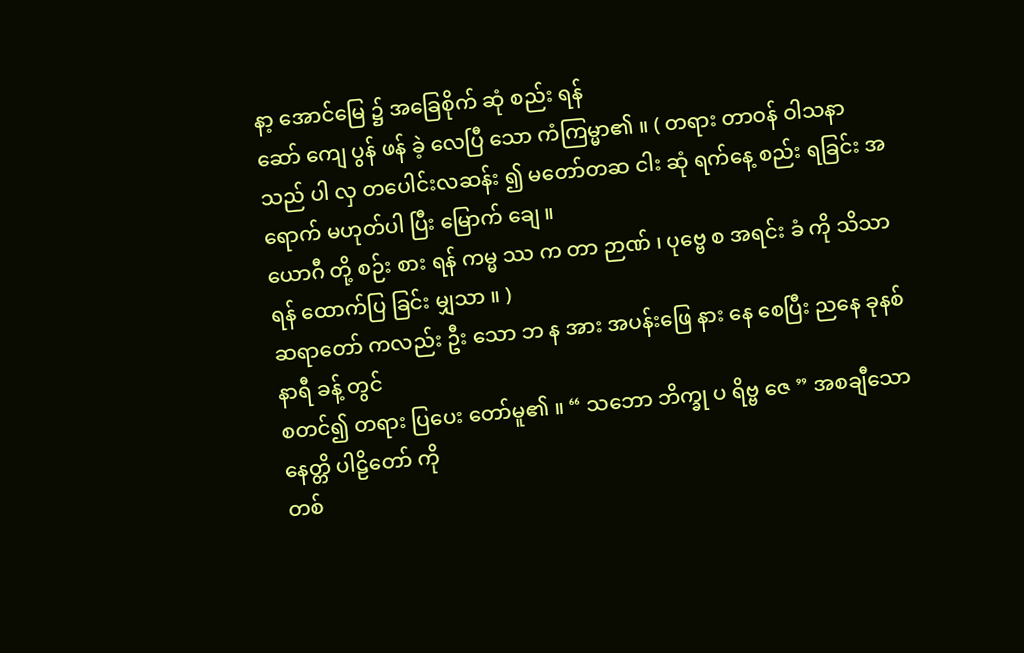နာ့ အောင်မြေ ၌ အခြေစိုက် ဆုံ စည်း ရန်
ဆော် ကျေ ပွန် ဖန် ခဲ့ လေပြီ သော ကံကြမ္မာ၏ ။ ( တရား တာဝန် ဝါသနာ သည် ပါ လှ တပေါင်းလဆန်း ၍ မတော်တဆ ငါး ဆုံ ရက်နေ့ စည်း ရခြင်း အ ရောက် မဟုတ်ပါ ပြီး မြောက် ချေ ။
ယောဂီ တို့ စဉ်း စား ရန် ကမ္မ ဿ က တာ ဉာဏ် ၊ ပုဗ္ဗေ စ အရင်း ခံ ကို သိသာရန် ထောက်ပြ ခြင်း မျှသာ ။ )
ဆရာတော် ကလည်း ဦး သော ဘ န အား အပန်းဖြေ နား နေ စေပြီး ညနေ ခုနစ် နာရီ ခန့် တွင်
စတင်၍ တရား ပြပေး တော်မူ၏ ။ “ သဘော ဘိက္ခု ပ ရိဗ္ဗ ဇေ ” အစချီသော နေတ္တိ ပါဠိတော် ကို
တစ်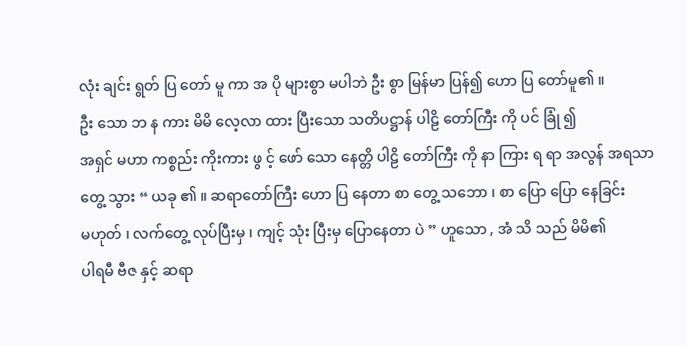လုံး ချင်း ရွတ် ပြ တော် မူ ကာ အ ပို များစွာ မပါဘဲ ဦး စွာ မြန်မာ ပြန်၍ ဟော ပြ တော်မူ၏ ။
ဦး သော ဘ န ကား မိမိ လေ့လာ ထား ပြီးသော သတိပဋ္ဌာန် ပါဠိ တော်ကြီး ကို ပင် ခြုံ ၍
အရှင် မဟာ ကစ္စည်း ကိုးကား ဖွ င့် ဖော် သော နေတ္တိ ပါဠိ တော်ကြီး ကို နာ ကြား ရ ရာ အလွန် အရသာ
တွေ့ သွား “ ယခု ၏ ။ ဆရာတော်ကြီး ဟော ပြ နေတာ စာ တွေ့ သဘော ၊ စာ ပြော ပြော နေခြင်း
မဟုတ် ၊ လက်တွေ့ လုပ်ပြီးမှ ၊ ကျင့် သုံး ပြီးမှ ပြောနေတာ ပဲ ” ဟူသော , အံ သိ သည် မိမိ၏
ပါရမီ ဗီဇ နှင့် ဆရာ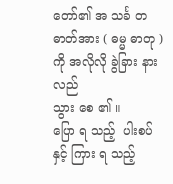တော်၏ အ သင်္ခ တ ဓာတ်အား ( ဓမ္မ ဓာတု ) ကို အလိုလို ခွဲခြား နားလည်
သွား စေ ၏ ။
ပြော ရ သည့်  ပါးစပ် နှင့် ကြား ရ သည့်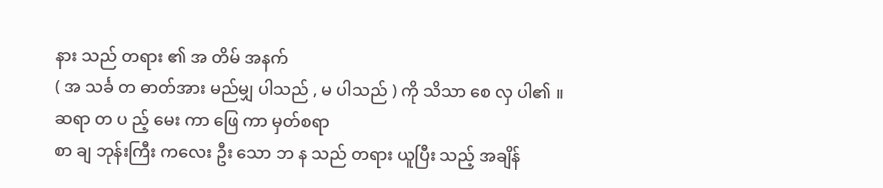နား သည် တရား ၏ အ တိမ် အနက်
( အ သင်္ခ တ ဓာတ်အား မည်မျှ ပါသည် , မ ပါသည် ) ကို သိသာ စေ လှ ပါ၏ ။
ဆရာ တ ပ ည့် မေး ကာ ဖြေ ကာ မှတ်စရာ
စာ ချ ဘုန်းကြီး ကလေး ဦး သော ဘ န သည် တရား ယူပြီး သည့် အချိန်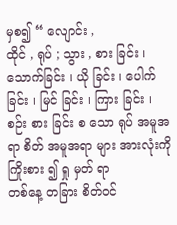မှစ၍ “ လျောင်း ,
ထိုင် , ရုပ် ; သွား , စား ခြင်း ၊ သောက်ခြင်း ၊ ယို ခြင်း ၊ ပေါက် ခြင်း ၊ မြင် ခြင်း ၊ ကြား ခြင်း ၊
စဉ်း စား ခြင်း စ သော ရုပ် အမူအရာ စိတ် အမူအရာ များ အားလုံးကို ကြိုးစား ၍ ရှု မှတ် ရာ
တစ်နေ့ တခြား စိတ်ဝင်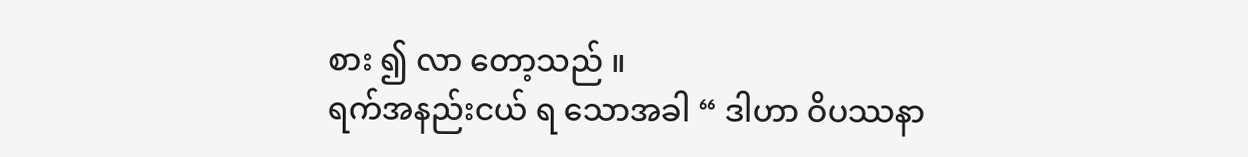စား ၍ လာ တော့သည် ။
ရက်အနည်းငယ် ရ သောအခါ “ ဒါဟာ ဝိပဿနာ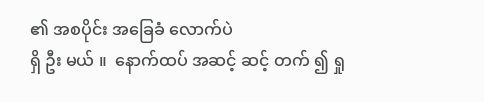၏ အစပိုင်း အခြေခံ လောက်ပဲ
ရှိ ဦး မယ် ။  နောက်ထပ် အဆင့် ဆင့် တက် ၍ ရှု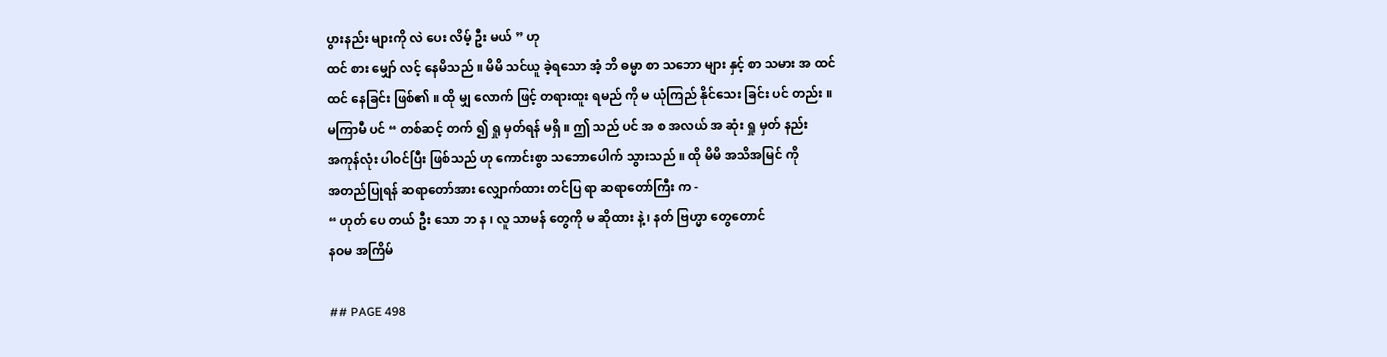ပွားနည်း များကို လဲ ပေး လိမ့် ဦး မယ် ” ဟု
ထင် စား မျှော် လင့် နေမိသည် ။ မိမိ သင်ယူ ခဲ့ရသော အံ့ ဘိ ဓမ္မာ စာ သဘော များ နှင့် စာ သမား အ ထင်
ထင် နေခြင်း ဖြစ်၏ ။ ထို မျှ လောက် ဖြင့် တရားထူး ရမည် ကို မ ယုံကြည် နိုင်သေး ခြင်း ပင် တည်း ။
မကြာမီ ပင် “ တစ်ဆင့် တက် ၍ ရှု မှတ်ရန် မရှိ ။ ဤ သည် ပင် အ စ အလယ် အ ဆုံး ရှု မှတ် နည်း
အကုန်လုံး ပါဝင်ပြီး ဖြစ်သည် ဟု ကောင်းစွာ သဘောပေါက် သွားသည် ။ ထို မိမိ အသိအမြင် ကို
အတည်ပြုရန် ဆရာတော်အား လျှောက်ထား တင်ပြ ရာ ဆရာတော်ကြီး က -
“ ဟုတ် ပေ တယ် ဦး သော ဘ န ၊ လူ သာမန် တွေကို မ ဆိုထား နဲ့ ၊ နတ် ဗြဟ္မာ တွေတောင်
နဝမ အကြိမ်

## PAGE 498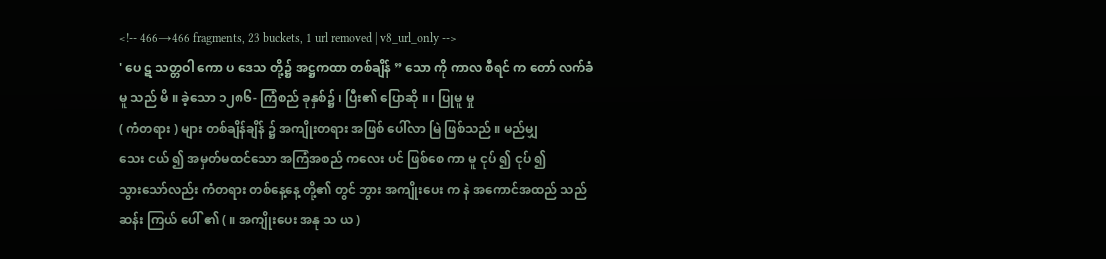<!-- 466→466 fragments, 23 buckets, 1 url removed | v8_url_only -->
' ပေ ဋ သတ္တဝါ ကော ပ ဒေသ တို့၌ အဋ္ဌကထာ တစ်ချိန် ” သော ကို ကာလ စီရင် က တော် လက်ခံ မူ သည် မိ ။ ခဲ့သော ၁၂၈၆- ကြံစည် ခုနှစ်၌ ၊ ပြီး၏ ပြောဆို ။ ၊ ပြုမူ မှု
( ကံတရား ) များ တစ်ချိန်ချိန် ၌ အကျိုးတရား အဖြစ် ပေါ်လာ မြဲ ဖြစ်သည် ။ မည်မျှ
သေး ငယ် ၍ အမှတ်မထင်သော အကြံအစည် ကလေး ပင် ဖြစ်စေ ကာ မူ ငုပ် ၍ ငုပ် ၍
သွားသော်လည်း ကံတရား တစ်နေ့နေ့ တို့၏ တွင် ဘွား အကျိုးပေး က နဲ အကောင်အထည် သည် ဆန်း ကြယ် ပေါ် ၏ ( ။ အကျိုးပေး အနု သ ယ )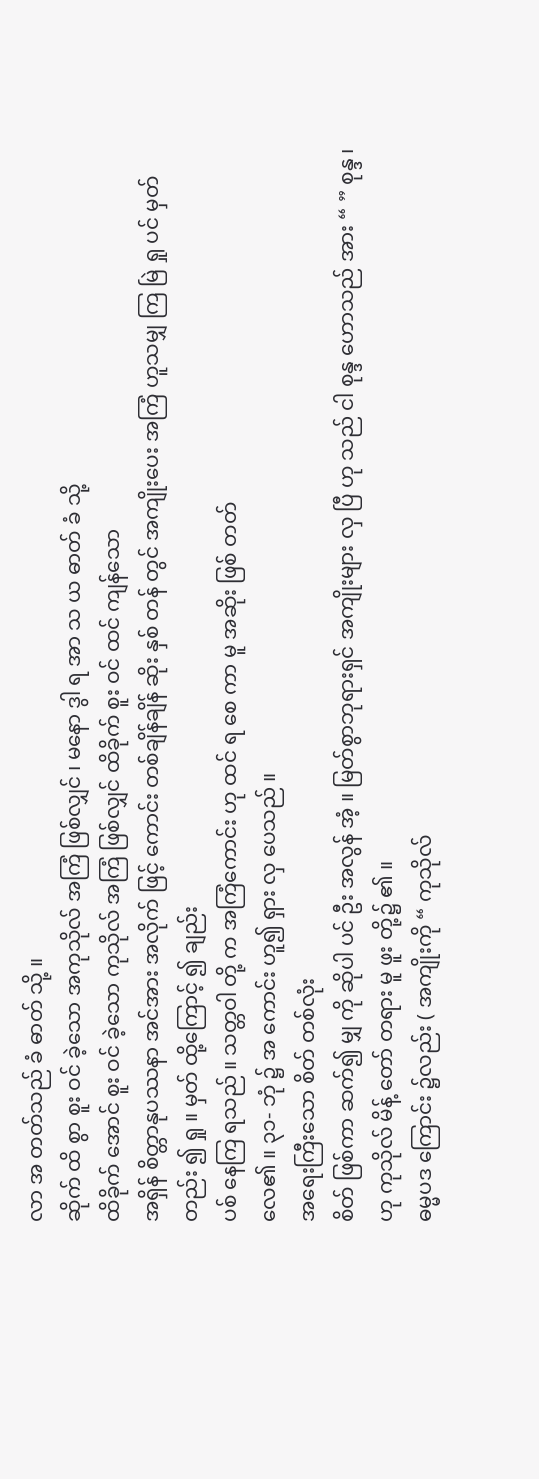လာ အ တတ်သည် ခံ ဓာတ် သို့ ။
ဆိုက် ထိ စွာ စူး ဝင် ခဲ့သော အကုသိုလ် အကြံ ဖြစ်လျှင် ၊ မနော ဒွါ ရ အာ သ ယ ဓာတ် ခံ သို့
ထိခိုက် အောင် စူး ဝင် ခဲ့သော ကုသိုလ် အကြံ ဖြစ်လျှင် ထိခိုက် စူး ဝင် ထင် ကျန်သော
အရှိန် စိတ္တာနုပဿနာ အင်အား အလိုက် ဖြင့် ကောင်း တစ်ချိန်ချိန် ဆိုး နှစ် တန် တွင် အကျိုးပေး အကြံ ဟူသမျှ ကြ မြဲ ရှု ပင် မှတ် တည်း ၍ ရှု ။ မှတ် ထို့ကြောင့် ၍ ချည်း
ပစ် နေကြ ရသည် ။ သတ္တဝါ တို့ က အကြံကောင်း ဟု ထင် ရ စေ ကာ မူ အဆိုး ဖြစ် တတ်
လေ၏ ။ ၃၁- ဘုံ ၌ အ ကောင်း ဟူ၍ ရှား လှ ပေသည် ။
အရေးကြီးသော စိတ် တစ်လုံး
စိတ် ဖြစ်ကာ ဆက်၍ မျှ ကို ဆိုပါ ပင် ဦး အလွန် အံ့ ။ မြတ်စွာဘုရားရှင် အကျိုးများ လှ ပြီ ဟု သည် ငါ စုန္ဒ ဟောသည် အား “ ” စုန္ဒ ၊ ဟု ကုသိုလ် မိန့် တော် တရား မူ ဖူး တို့၌ ၏ ။
ဓမ္မပဒ ကြောင်း ၌လည်း ( အကျိုးကို “ ကုသိုလ်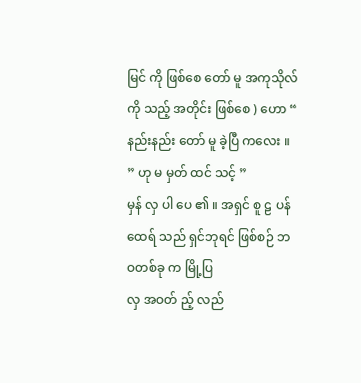မြင် ကို ဖြစ်စေ တော် မူ အကုသိုလ်ကို သည့် အတိုင်း ဖြစ်စေ ) ဟော “ နည်းနည်း တော် မူ ခဲ့ပြီ ကလေး ။  ” ဟု မ မှတ် ထင် သင့် ”
မှန် လှ ပါ ပေ ၏ ။ အရှင် စူ ဠ ပန် ထေရ် သည် ရှင်ဘုရင် ဖြစ်စဉ် ဘဝတစ်ခု က မြို့ပြ
လှ အဝတ် ည့် လည်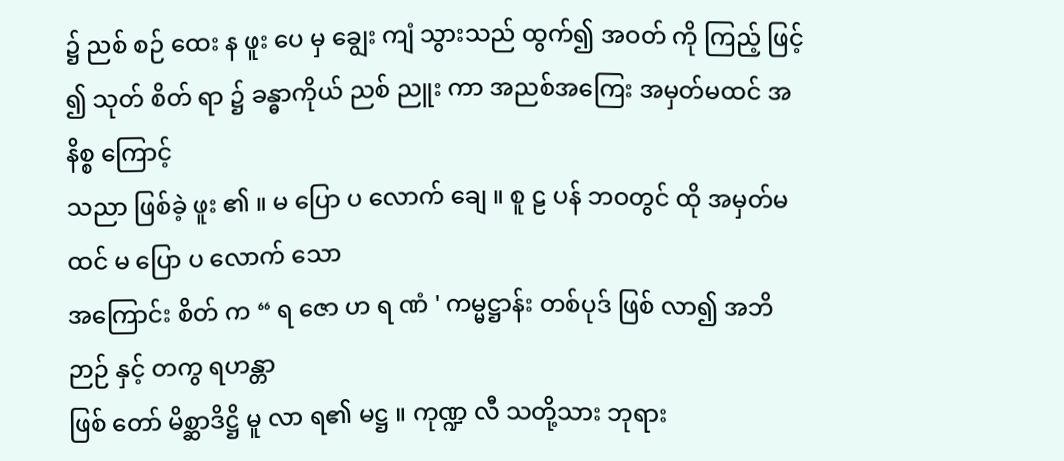၌ ညစ် စဉ် ထေး န ဖူး ပေ မှ ချွေး ကျံ သွားသည် ထွက်၍ အဝတ် ကို ကြည့် ဖြင့် ၍ သုတ် စိတ် ရာ ၌ ခန္ဓာကိုယ် ညစ် ညူး ကာ အညစ်အကြေး အမှတ်မထင် အနိစ္စ ကြောင့်
သညာ ဖြစ်ခဲ့ ဖူး ၏ ။ မ ပြော ပ လောက် ချေ ။ စူ ဠ ပန် ဘဝတွင် ထို အမှတ်မထင် မ ပြော ပ လောက် သော
အကြောင်း စိတ် က “ ရ ဇော ဟ ရ ဏံ ' ကမ္မဋ္ဌာန်း တစ်ပုဒ် ဖြစ် လာ၍ အဘိ ဉာဉ် နှင့် တကွ ရဟန္တာ
ဖြစ် တော် မိစ္ဆာဒိဋ္ဌိ မူ လာ ရ၏ မဋ္ဌ ။ ကုဏ္ဍ လီ သတို့သား ဘုရား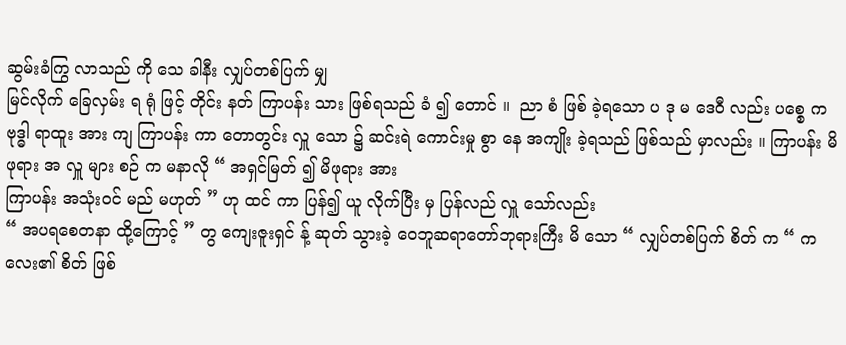ဆွမ်းခံကြွ လာသည် ကို သေ ခါနီး လျှပ်တစ်ပြက် မျှ
မြင်လိုက် ခြေလှမ်း ရ ရုံ ဖြင့် တိုင်း နတ် ကြာပန်း သား ဖြစ်ရသည် ခံ ၍ တောင် ။  ညာ စံ ဖြစ် ခဲ့ရသော ပ ဒု မ ဒေဝီ လည်း ပစ္စေ က
ဗုဒ္ဓါ ရာထူး အား ကျ ကြာပန်း ကာ တောတွင်း လှူ သော ၌ ဆင်းရဲ ကောင်းမှု စွာ နေ အကျိုး ခဲ့ရသည် ဖြစ်သည် မှာလည်း ။ ကြာပန်း မိဖုရား အ လှူ များ စဉ် က မနာလို “ အရှင်မြတ် ၍ မိဖုရား အား
ကြာပန်း အသုံးဝင် မည် မဟုတ် ” ဟု ထင် ကာ ပြန်၍ ယူ လိုက်ပြီး မှ ပြန်လည် လှူ သော်လည်း
“ အပရစေတနာ ထို့ကြောင့် ” တွ ကျေးဇူးရှင် န့် ဆုတ် သွားခဲ့ ဝေဘူဆရာတော်ဘုရားကြီး မိ သော “ လျှပ်တစ်ပြက် စိတ် က “ ကလေး၏ စိတ် ဖြစ်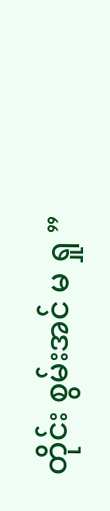တိုင်း စွမ်းအင် မ ရှု ”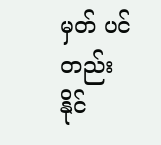မှတ် ပင် တည်း နိုင်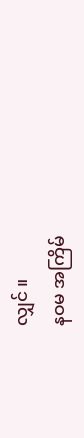လျှင် ။
နဝမ အကြိမ်